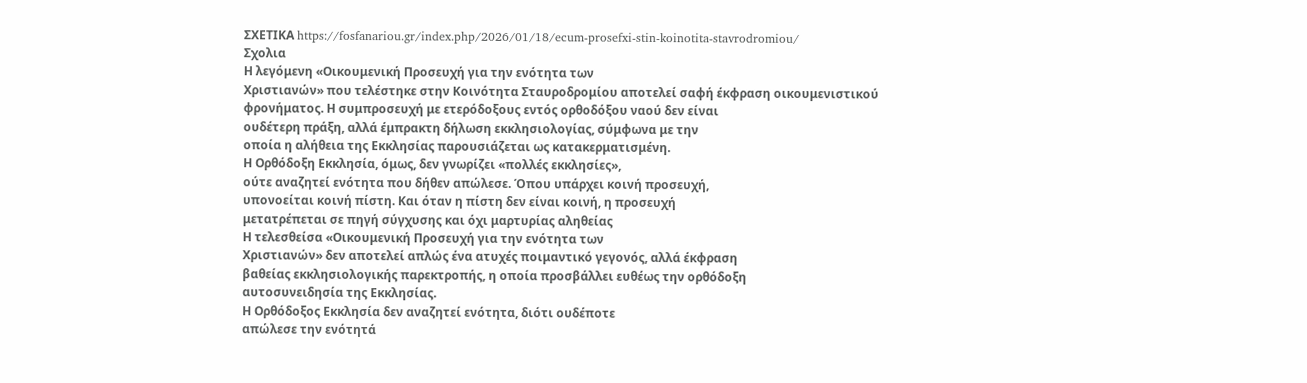ΣΧΕΤΙΚΑ https://fosfanariou.gr/index.php/2026/01/18/ecum-prosefxi-stin-koinotita-stavrodromiou/
Σχολια
Η λεγόμενη «Οικουμενική Προσευχή για την ενότητα των
Χριστιανών» που τελέστηκε στην Κοινότητα Σταυροδρομίου αποτελεί σαφή έκφραση οικουμενιστικού
φρονήματος. Η συμπροσευχή με ετερόδοξους εντός ορθοδόξου ναού δεν είναι
ουδέτερη πράξη, αλλά έμπρακτη δήλωση εκκλησιολογίας, σύμφωνα με την
οποία η αλήθεια της Εκκλησίας παρουσιάζεται ως κατακερματισμένη.
Η Ορθόδοξη Εκκλησία, όμως, δεν γνωρίζει «πολλές εκκλησίες»,
ούτε αναζητεί ενότητα που δήθεν απώλεσε. Όπου υπάρχει κοινή προσευχή,
υπονοείται κοινή πίστη. Και όταν η πίστη δεν είναι κοινή, η προσευχή
μετατρέπεται σε πηγή σύγχυσης και όχι μαρτυρίας αληθείας
Η τελεσθείσα «Οικουμενική Προσευχή για την ενότητα των
Χριστιανών» δεν αποτελεί απλώς ένα ατυχές ποιμαντικό γεγονός, αλλά έκφραση
βαθείας εκκλησιολογικής παρεκτροπής, η οποία προσβάλλει ευθέως την ορθόδοξη
αυτοσυνειδησία της Εκκλησίας.
Η Ορθόδοξος Εκκλησία δεν αναζητεί ενότητα, διότι ουδέποτε
απώλεσε την ενότητά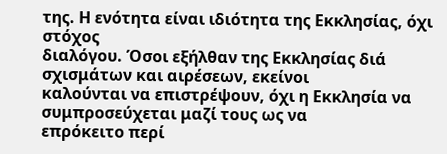της. Η ενότητα είναι ιδιότητα της Εκκλησίας, όχι στόχος
διαλόγου. Όσοι εξήλθαν της Εκκλησίας διά σχισμάτων και αιρέσεων, εκείνοι
καλούνται να επιστρέψουν, όχι η Εκκλησία να συμπροσεύχεται μαζί τους ως να
επρόκειτο περί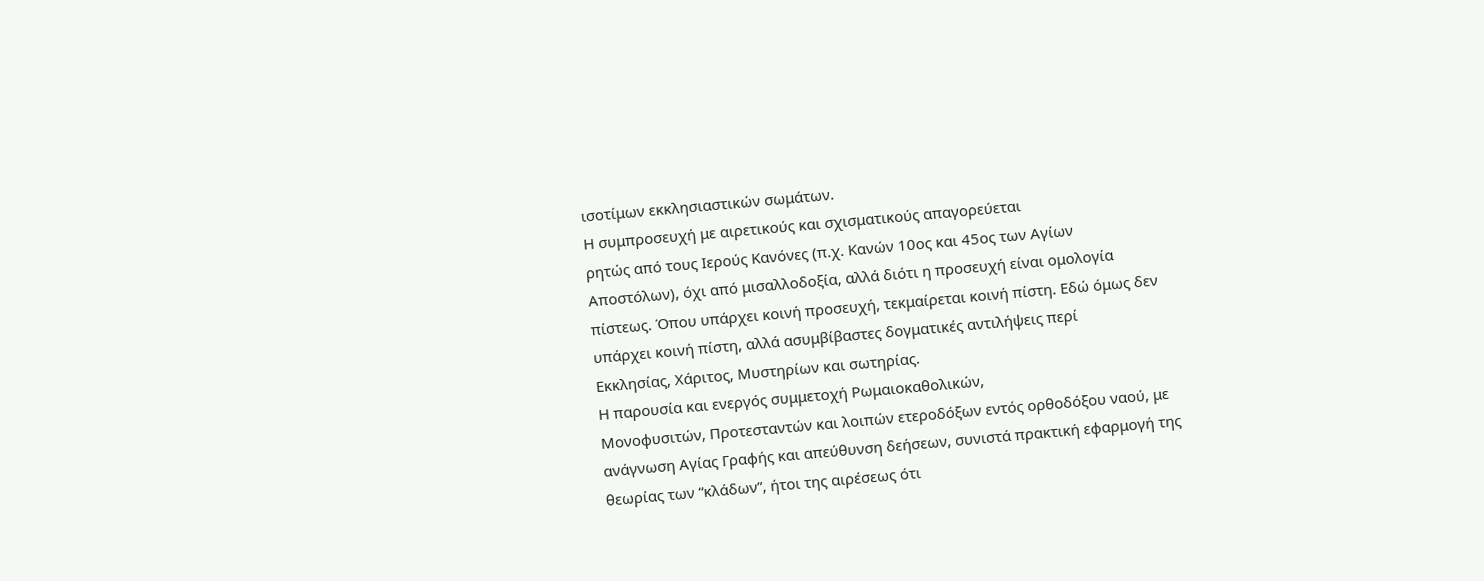ισοτίμων εκκλησιαστικών σωμάτων.
Η συμπροσευχή με αιρετικούς και σχισματικούς απαγορεύεται
ρητώς από τους Ιερούς Κανόνες (π.χ. Κανών 10ος και 45ος των Αγίων
Αποστόλων), όχι από μισαλλοδοξία, αλλά διότι η προσευχή είναι ομολογία
πίστεως. Όπου υπάρχει κοινή προσευχή, τεκμαίρεται κοινή πίστη. Εδώ όμως δεν
υπάρχει κοινή πίστη, αλλά ασυμβίβαστες δογματικές αντιλήψεις περί
Εκκλησίας, Χάριτος, Μυστηρίων και σωτηρίας.
Η παρουσία και ενεργός συμμετοχή Ρωμαιοκαθολικών,
Μονοφυσιτών, Προτεσταντών και λοιπών ετεροδόξων εντός ορθοδόξου ναού, με
ανάγνωση Αγίας Γραφής και απεύθυνση δεήσεων, συνιστά πρακτική εφαρμογή της
θεωρίας των “κλάδων”, ήτοι της αιρέσεως ότι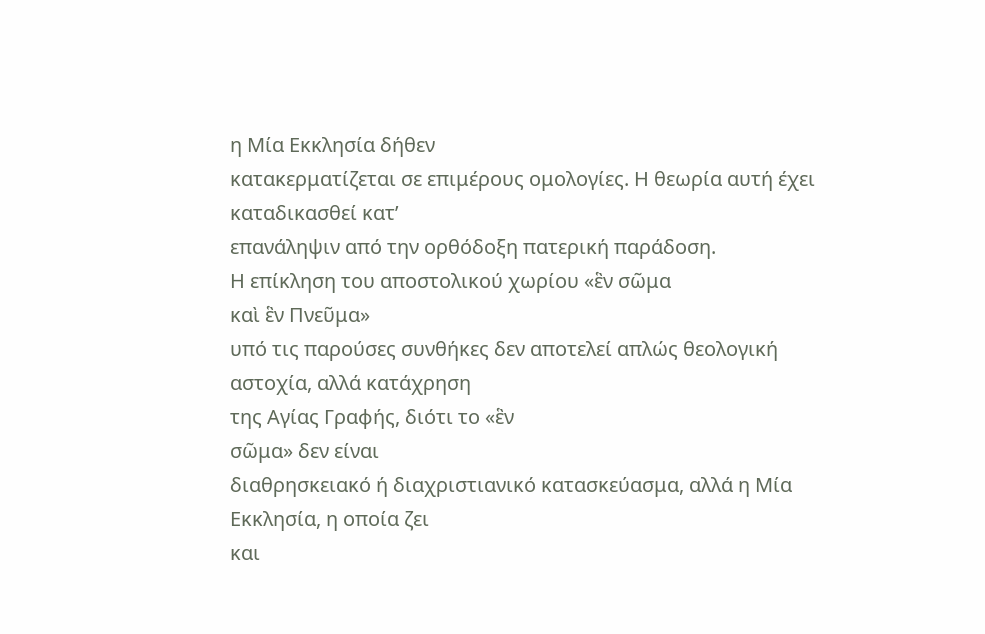η Μία Εκκλησία δήθεν
κατακερματίζεται σε επιμέρους ομολογίες. Η θεωρία αυτή έχει καταδικασθεί κατ’
επανάληψιν από την ορθόδοξη πατερική παράδοση.
Η επίκληση του αποστολικού χωρίου «ἓν σῶμα
καὶ ἓν Πνεῦμα»
υπό τις παρούσες συνθήκες δεν αποτελεί απλώς θεολογική αστοχία, αλλά κατάχρηση
της Αγίας Γραφής, διότι το «ἓν
σῶμα» δεν είναι
διαθρησκειακό ή διαχριστιανικό κατασκεύασμα, αλλά η Μία Εκκλησία, η οποία ζει
και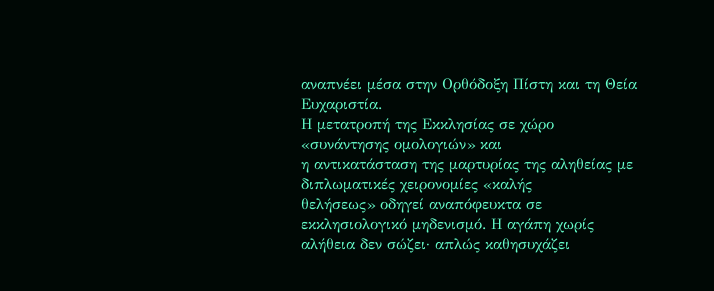αναπνέει μέσα στην Ορθόδοξη Πίστη και τη Θεία Ευχαριστία.
Η μετατροπή της Εκκλησίας σε χώρο «συνάντησης ομολογιών» και
η αντικατάσταση της μαρτυρίας της αληθείας με διπλωματικές χειρονομίες «καλής
θελήσεως» οδηγεί αναπόφευκτα σε εκκλησιολογικό μηδενισμό. Η αγάπη χωρίς
αλήθεια δεν σώζει· απλώς καθησυχάζει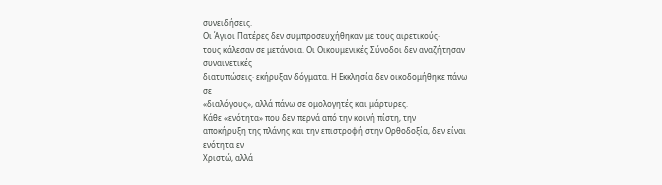συνειδήσεις.
Οι Άγιοι Πατέρες δεν συμπροσευχήθηκαν με τους αιρετικούς·
τους κάλεσαν σε μετάνοια. Οι Οικουμενικές Σύνοδοι δεν αναζήτησαν συναινετικές
διατυπώσεις· εκήρυξαν δόγματα. Η Εκκλησία δεν οικοδομήθηκε πάνω σε
«διαλόγους», αλλά πάνω σε ομολογητές και μάρτυρες.
Κάθε «ενότητα» που δεν περνά από την κοινή πίστη, την
αποκήρυξη της πλάνης και την επιστροφή στην Ορθοδοξία, δεν είναι ενότητα εν
Χριστώ, αλλά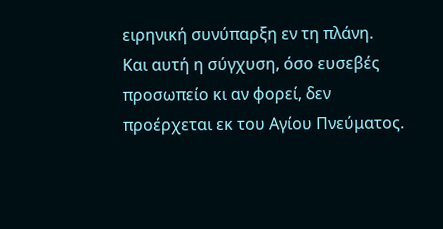ειρηνική συνύπαρξη εν τη πλάνη.
Και αυτή η σύγχυση, όσο ευσεβές προσωπείο κι αν φορεί, δεν
προέρχεται εκ του Αγίου Πνεύματος.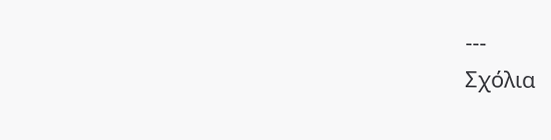---
Σχόλια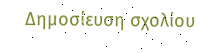Δημοσίευση σχολίου